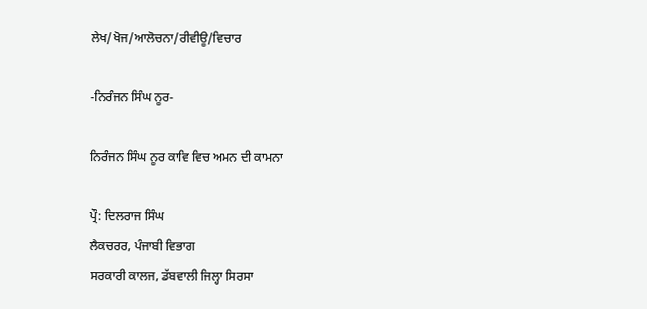ਲੇਖ/ਖੋਜ/ਆਲੋਚਨਾ/ਰੀਵੀਊ/ਵਿਚਾਰ

-ਨਿਰੰਜਨ ਸਿੰਘ ਨੂਰ-

ਨਿਰੰਜਨ ਸਿੰਘ ਨੂਰ ਕਾਵਿ ਵਿਚ ਅਮਨ ਦੀ ਕਾਮਨਾ

ਪ੍ਰੌ: ਦਿਲਰਾਜ ਸਿੰਘ
ਲੈਕਚਰਰ, ਪੰਜਾਬੀ ਵਿਭਾਗ
ਸਰਕਾਰੀ ਕਾਲਜ, ਡੱਬਵਾਲੀ ਜਿਲ੍ਹਾ ਸਿਰਸਾ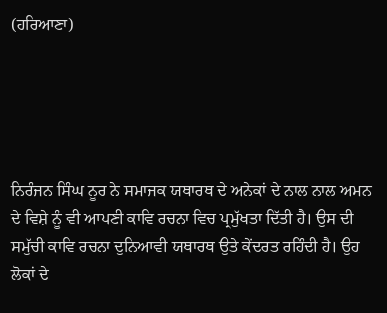(ਹਰਿਆਣਾ)





ਨਿਰੰਜਨ ਸਿੰਘ ਨੂਰ ਨੇ ਸਮਾਜਕ ਯਥਾਰਥ ਦੇ ਅਨੇਕਾਂ ਦੇ ਨਾਲ ਨਾਲ ਅਮਨ ਦੇ ਵਿਸ਼ੇ ਨੂੰ ਵੀ ਆਪਣੀ ਕਾਵਿ ਰਚਨਾ ਵਿਚ ਪ੍ਰਮੁੱਖਤਾ ਦਿੱਤੀ ਹੈ। ਉਸ ਦੀ ਸਮੁੱਚੀ ਕਾਵਿ ਰਚਨਾ ਦੁਨਿਆਵੀ ਯਥਾਰਥ ਉਤੇ ਕੇਂਦਰਤ ਰਹਿੰਦੀ ਹੈ। ਉਹ ਲੋਕਾਂ ਦੇ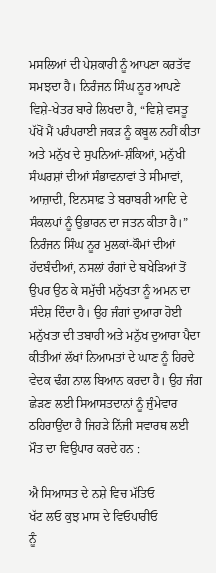ਮਸਲਿਆਂ ਦੀ ਪੇਸ਼ਕਾਰੀ ਨੂੰ ਆਪਣਾ ਕਰਤੱਵ ਸਮਝਦਾ ਹੈ। ਨਿਰੰਜਨ ਸਿੰਘ ਨੂਰ ਆਪਣੇ ਵਿਸ਼ੇ-ਖੇਤਰ ਬਾਰੇ ਲਿਖਦਾ ਹੈ, “ਵਿਸ਼ੇ ਵਸਤੂ ਪੱਖੋਂ ਮੈਂ ਪਰੰਪਰਾਈ ਜਕੜ ਨੂੰ ਕਬੂਲ ਨਹੀਂ ਕੀਤਾ ਅਤੇ ਮਨੁੱਖ ਦੇ ਸੁਪਨਿਆਂ-ਸ਼ੰਕਿਆਂ, ਮਨੁੱਖੀ ਸੰਘਰਸ਼ਾਂ ਦੀਆਂ ਸੰਭਾਵਨਾਵਾਂ ਤੇ ਸੀਮਾਵਾਂ, ਆਜ਼ਾਦੀ, ਇਨਸਾਫ਼ ਤੇ ਬਰਾਬਰੀ ਆਦਿ ਦੇ ਸੰਕਲਪਾਂ ਨੂੰ ਉਭਾਰਨ ਦਾ ਜਤਨ ਕੀਤਾ ਹੈ।” ਨਿਰੰਜਨ ਸਿੰਘ ਨੂਰ ਮੁਲਕਾਂ-ਕੌਮਾਂ ਦੀਆਂ ਹੱਦਬੰਦੀਆਂ, ਨਸਲਾਂ ਰੰਗਾਂ ਦੇ ਬਖੇੜਿਆਂ ਤੋਂ ਉਪਰ ਉਠ ਕੇ ਸਮੁੱਚੀ ਮਨੁੱਖਤਾ ਨੂੰ ਅਮਨ ਦਾ ਸੰਦੇਸ਼ ਦਿੰਦਾ ਹੈ। ਉਹ ਜੰਗਾਂ ਦੁਆਰਾ ਹੋਈ ਮਨੁੱਖਤਾ ਦੀ ਤਬਾਹੀ ਅਤੇ ਮਨੁੱਖ ਦੁਆਰਾ ਪੈਦਾ ਕੀਤੀਆਂ ਲੱਖਾਂ ਨਿਆਮਤਾਂ ਦੇ ਘਾਣ ਨੂੰ ਹਿਰਦੇ ਵੇਦਕ ਢੰਗ ਨਾਲ ਬਿਆਨ ਕਰਦਾ ਹੈ। ਉਹ ਜੰਗ ਛੇੜਣ ਲਈ ਸਿਆਸਤਦਾਨਾਂ ਨੂੰ ਜੁੰਮੇਵਾਰ ਠਹਿਰਾਉਂਦਾ ਹੈ ਜਿਹੜੇ ਨਿੱਜੀ ਸਵਾਰਥ ਲਈ ਮੌਤ ਦਾ ਵਿਉਪਾਰ ਕਰਦੇ ਹਨ :

ਐ ਸਿਆਸਤ ਦੇ ਨਸ਼ੇ ਵਿਚ ਮੱਤਿਓ
ਖੱਟ ਲਓ ਕੁਝ ਮਾਸ ਦੇ ਵਿਓਪਾਰੀਓ
ਨੂੰ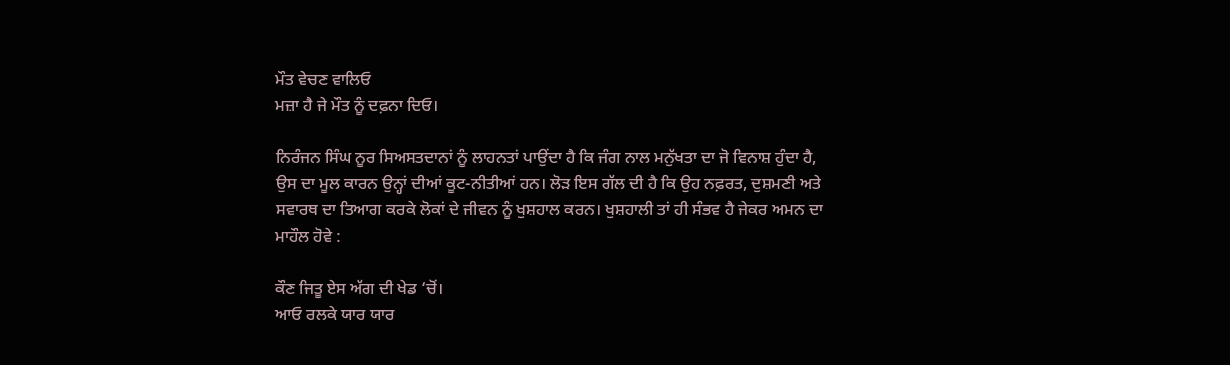ਮੌਤ ਵੇਚਣ ਵਾਲਿਓ
ਮਜ਼ਾ ਹੈ ਜੇ ਮੌਤ ਨੂੰ ਦਫ਼ਨਾ ਦਿਓ।

ਨਿਰੰਜਨ ਸਿੰਘ ਨੂਰ ਸਿਅਸਤਦਾਨਾਂ ਨੂੰ ਲਾਹਨਤਾਂ ਪਾਉਂਦਾ ਹੈ ਕਿ ਜੰਗ ਨਾਲ ਮਨੁੱਖਤਾ ਦਾ ਜੋ ਵਿਨਾਸ਼ ਹੁੰਦਾ ਹੈ, ਉਸ ਦਾ ਮੂਲ ਕਾਰਨ ਉਨ੍ਹਾਂ ਦੀਆਂ ਕੂਟ-ਨੀਤੀਆਂ ਹਨ। ਲੋੜ ਇਸ ਗੱਲ ਦੀ ਹੈ ਕਿ ਉਹ ਨਫ਼ਰਤ, ਦੁਸ਼ਮਣੀ ਅਤੇ ਸਵਾਰਥ ਦਾ ਤਿਆਗ ਕਰਕੇ ਲੋਕਾਂ ਦੇ ਜੀਵਨ ਨੂੰ ਖੁਸ਼ਹਾਲ ਕਰਨ। ਖੁਸ਼ਹਾਲੀ ਤਾਂ ਹੀ ਸੰਭਵ ਹੈ ਜੇਕਰ ਅਮਨ ਦਾ ਮਾਹੌਲ ਹੋਵੇ :

ਕੌਣ ਜਿਤੂ ਏਸ ਅੱਗ ਦੀ ਖੇਡ ‘ਚੋਂ।
ਆਓ ਰਲਕੇ ਯਾਰ ਯਾਰ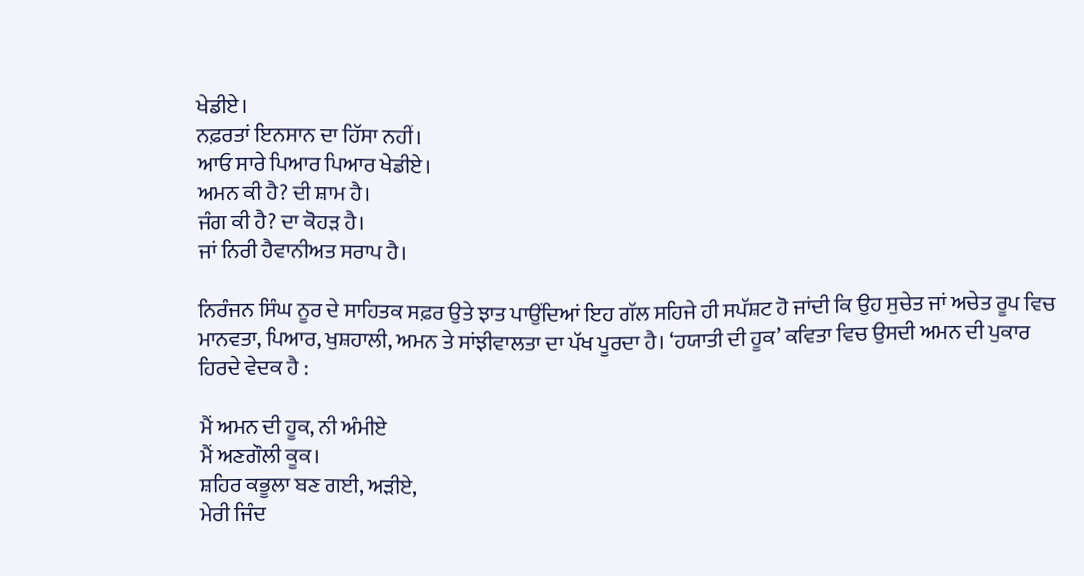ਖੇਡੀਏ।
ਨਫ਼ਰਤਾਂ ਇਨਸਾਨ ਦਾ ਹਿੱਸਾ ਨਹੀਂ।
ਆਓ ਸਾਰੇ ਪਿਆਰ ਪਿਆਰ ਖੇਡੀਏ।
ਅਮਨ ਕੀ ਹੈ? ਦੀ ਸ਼ਾਮ ਹੈ।
ਜੰਗ ਕੀ ਹੈ? ਦਾ ਕੋਹੜ ਹੈ।
ਜਾਂ ਨਿਰੀ ਹੈਵਾਨੀਅਤ ਸਰਾਪ ਹੈ।

ਨਿਰੰਜਨ ਸਿੰਘ ਨੂਰ ਦੇ ਸਾਹਿਤਕ ਸਫ਼ਰ ਉਤੇ ਝਾਤ ਪਾਉਂਦਿਆਂ ਇਹ ਗੱਲ ਸਹਿਜੇ ਹੀ ਸਪੱਸ਼ਟ ਹੋ ਜਾਂਦੀ ਕਿ ਉਹ ਸੁਚੇਤ ਜਾਂ ਅਚੇਤ ਰੂਪ ਵਿਚ ਮਾਨਵਤਾ, ਪਿਆਰ, ਖੁਸ਼ਹਾਲੀ, ਅਮਨ ਤੇ ਸਾਂਝੀਵਾਲਤਾ ਦਾ ਪੱਖ ਪੂਰਦਾ ਹੈ। ‘ਹਯਾਤੀ ਦੀ ਹੂਕ’ ਕਵਿਤਾ ਵਿਚ ਉਸਦੀ ਅਮਨ ਦੀ ਪੁਕਾਰ ਹਿਰਦੇ ਵੇਦਕ ਹੈ :

ਮੈਂ ਅਮਨ ਦੀ ਹੂਕ, ਨੀ ਅੰਮੀਏ
ਮੈਂ ਅਣਗੌਲੀ ਕੂਕ।
ਸ਼ਹਿਰ ਕਭੂਲਾ ਬਣ ਗਈ, ਅੜੀਏ,
ਮੇਰੀ ਜਿੰਦ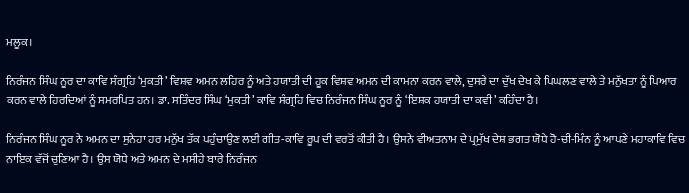ਮਲੂਕ।

ਨਿਰੰਜਨ ਸਿੰਘ ਨੂਰ ਦਾ ਕਾਵਿ ਸੰਗ੍ਰਹਿ ‘ਮੁਕਤੀ’ ਵਿਸ਼ਵ ਅਮਨ ਲਹਿਰ ਨੂੰ ਅਤੇ ਹਯਾਤੀ ਦੀ ਹੂਕ ਵਿਸ਼ਵ ਅਮਨ ਦੀ ਕਾਮਨਾ ਕਰਨ ਵਾਲੇ, ਦੁਸਰੇ ਦਾ ਦੁੱਖ ਦੇਖ ਕੇ ਪਿਘਲਣ ਵਾਲੇ ਤੇ ਮਨੁੱਖਤਾ ਨੂੰ ਪਿਆਰ ਕਰਨ ਵਾਲੇ ਹਿਰਦਿਆਂ ਨੂੰ ਸਮਰਪਿਤ ਹਨ। ਡਾ. ਸਤਿੰਦਰ ਸਿੰਘ ‘ਮੁਕਤੀ’ ਕਾਵਿ ਸੰਗ੍ਰਹਿ ਵਿਚ ਨਿਰੰਜਨ ਸਿੰਘ ਨੂਰ ਨੂੰ ‘ਇਸ਼ਕ ਹਯਾਤੀ ਦਾ ਕਵੀ’ ਕਹਿੰਦਾ ਹੈ।

ਨਿਰੰਜਨ ਸਿੰਘ ਨੂਰ ਨੇ ਅਮਨ ਦਾ ਸੁਨੇਹਾ ਹਰ ਮਨੁੱਖ ਤੱਕ ਪਹੁੰਚਾਉਣ ਲਈ ਗੀਤ-ਕਾਵਿ ਰੂਪ ਦੀ ਵਰਤੋਂ ਕੀਤੀ ਹੈ। ਉਸਨੇ ਵੀਅਤਨਾਮ ਦੇ ਪ੍ਰਮੁੱਖ ਦੇਸ਼ ਭਗਤ ਯੋਧੇ ਹੋ-ਚੀ-ਮਿੰਨ ਨੂੰ ਆਪਣੇ ਮਹਾਕਾਵਿ ਵਿਚ ਨਾਇਕ ਵੱਜੋਂ ਚੁਣਿਆ ਹੈ। ਉਸ ਯੋਧੇ ਅਤੇ ਅਮਨ ਦੇ ਮਸੀਹੇ ਬਾਰੇ ਨਿਰੰਜਨ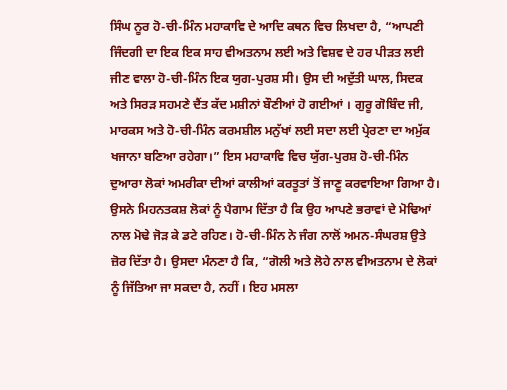ਸਿੰਘ ਨੂਰ ਹੋ-ਚੀ-ਮਿੰਨ ਮਹਾਕਾਵਿ ਦੇ ਆਦਿ ਕਥਨ ਵਿਚ ਲਿਖਦਾ ਹੈ, “ਆਪਣੀ ਜਿੰਦਗੀ ਦਾ ਇਕ ਇਕ ਸਾਹ ਵੀਅਤਨਾਮ ਲਈ ਅਤੇ ਵਿਸ਼ਵ ਦੇ ਹਰ ਪੀੜਤ ਲਈ ਜੀਣ ਵਾਲਾ ਹੋ-ਚੀ-ਮਿੰਨ ਇਕ ਯੁਗ-ਪੁਰਸ਼ ਸੀ। ਉਸ ਦੀ ਅਦੁੱਤੀ ਘਾਲ, ਸਿਦਕ ਅਤੇ ਸਿਰੜ ਸਹਮਣੇ ਦੈਂਤ ਕੱਦ ਮਸ਼ੀਨਾਂ ਬੌਣੀਆਂ ਹੋ ਗਈਆਂ । ਗੁਰੂ ਗੋਬਿੰਦ ਜੀ, ਮਾਰਕਸ ਅਤੇ ਹੋ-ਚੀ-ਮਿੰਨ ਕਰਮਸ਼ੀਲ ਮਨੁੱਖਾਂ ਲਈ ਸਦਾ ਲਈ ਪ੍ਰੇਰਣਾ ਦਾ ਅਮੁੱਕ ਖਜਾਨਾ ਬਣਿਆ ਰਹੇਗਾ।” ਇਸ ਮਹਾਕਾਵਿ ਵਿਚ ਯੁੱਗ-ਪੁਰਸ਼ ਹੋ-ਚੀ-ਮਿੰਨ ਦੁਆਰਾ ਲੋਕਾਂ ਅਮਰੀਕਾ ਦੀਆਂ ਕਾਲੀਆਂ ਕਰਤੂਤਾਂ ਤੋਂ ਜਾਣੂ ਕਰਵਾਇਆ ਗਿਆ ਹੈ। ਉਸਨੇ ਮਿਹਨਤਕਸ਼ ਲੋਕਾਂ ਨੂੰ ਪੈਗਾਮ ਦਿੱਤਾ ਹੈ ਕਿ ਉਹ ਆਪਣੇ ਭਰਾਵਾਂ ਦੇ ਮੋਢਿਆਂ ਨਾਲ ਮੋਢੇ ਜੋੜ ਕੇ ਡਟੇ ਰਹਿਣ। ਹੋ-ਚੀ-ਮਿੰਨ ਨੇ ਜੰਗ ਨਾਲੋਂ ਅਮਨ-ਸੰਘਰਸ਼ ਉਤੇ ਜ਼ੋਰ ਦਿੱਤਾ ਹੈ। ਉਸਦਾ ਮੰਨਣਾ ਹੈ ਕਿ, “ਗੋਲੀ ਅਤੇ ਲੋਹੇ ਨਾਲ ਵੀਅਤਨਾਮ ਦੇ ਲੋਕਾਂ ਨੂੰ ਜਿੱਤਿਆ ਜਾ ਸਕਦਾ ਹੈ, ਨਹੀਂ । ਇਹ ਮਸਲਾ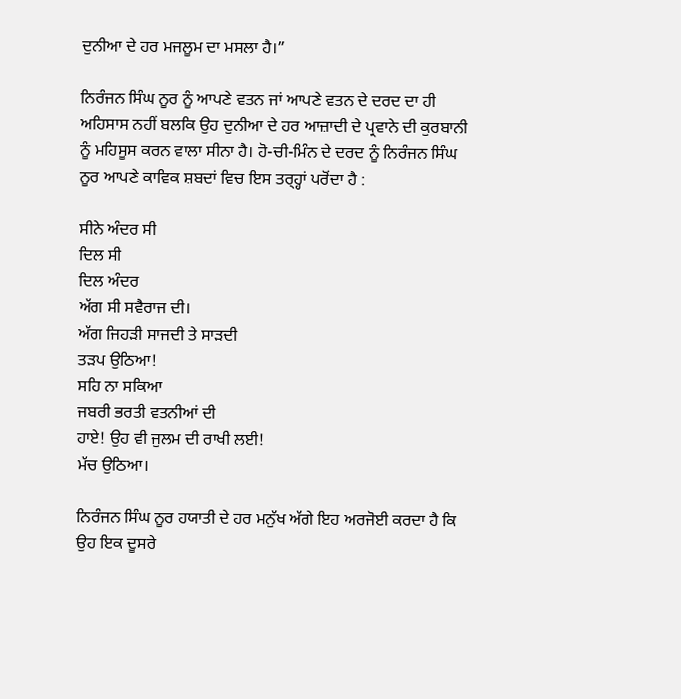ਦੁਨੀਆ ਦੇ ਹਰ ਮਜਲੂਮ ਦਾ ਮਸਲਾ ਹੈ।”

ਨਿਰੰਜਨ ਸਿੰਘ ਨੂਰ ਨੂੰ ਆਪਣੇ ਵਤਨ ਜਾਂ ਆਪਣੇ ਵਤਨ ਦੇ ਦਰਦ ਦਾ ਹੀ ਅਹਿਸਾਸ ਨਹੀਂ ਬਲਕਿ ਉਹ ਦੁਨੀਆ ਦੇ ਹਰ ਆਜ਼ਾਦੀ ਦੇ ਪ੍ਰਵਾਨੇ ਦੀ ਕੁਰਬਾਨੀ ਨੂੰ ਮਹਿਸੂਸ ਕਰਨ ਵਾਲਾ ਸੀਨਾ ਹੈ। ਹੋ-ਚੀ-ਮਿੰਨ ਦੇ ਦਰਦ ਨੂੰ ਨਿਰੰਜਨ ਸਿੰਘ ਨੂਰ ਆਪਣੇ ਕਾਵਿਕ ਸ਼ਬਦਾਂ ਵਿਚ ਇਸ ਤਰ੍ਹ੍ਹਾਂ ਪਰੋਂਦਾ ਹੈ :

ਸੀਨੇ ਅੰਦਰ ਸੀ
ਦਿਲ ਸੀ
ਦਿਲ ਅੰਦਰ
ਅੱਗ ਸੀ ਸਵੈਰਾਜ ਦੀ।
ਅੱਗ ਜਿਹੜੀ ਸਾਜਦੀ ਤੇ ਸਾੜਦੀ
ਤੜਪ ਉਠਿਆ!
ਸਹਿ ਨਾ ਸਕਿਆ
ਜਬਰੀ ਭਰਤੀ ਵਤਨੀਆਂ ਦੀ
ਹਾਏ! ਉਹ ਵੀ ਜੁਲਮ ਦੀ ਰਾਖੀ ਲਈ!
ਮੱਚ ਉਠਿਆ।

ਨਿਰੰਜਨ ਸਿੰਘ ਨੂਰ ਹਯਾਤੀ ਦੇ ਹਰ ਮਨੁੱਖ ਅੱਗੇ ਇਹ ਅਰਜੋਈ ਕਰਦਾ ਹੈ ਕਿ ਉਹ ਇਕ ਦੂਸਰੇ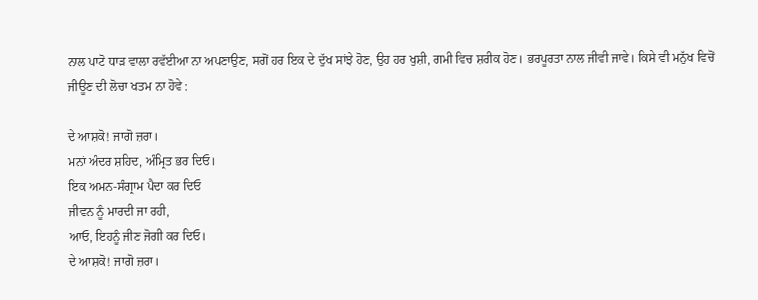ਨਾਲ ਪਾਟੋ ਧਾੜ ਵਾਲਾ ਰਵੱਈਆ ਨਾ ਅਪਣਾਉਣ, ਸਗੋਂ ਹਰ ਇਕ ਦੇ ਦੁੱਖ ਸਾਂਝੇ ਹੋਣ, ਉਹ ਹਰ ਖੁਸ਼ੀ, ਗਮੀ ਵਿਚ ਸ਼ਰੀਕ ਹੋਣ। ਭਰਪੂਰਤਾ ਨਾਲ ਜੀਵੀ ਜਾਵੇ। ਕਿਸੇ ਵੀ ਮਨੁੱਖ ਵਿਚੋਂ ਜੀਊਣ ਦੀ ਲੋਚਾ ਖਤਮ ਨਾ ਹੋਵੇ :

ਦੇ ਆਸ਼ਕੋ! ਜਾਗੋ ਜ਼ਰਾ।
ਮਨਾਂ ਅੰਦਰ ਸ਼ਹਿਦ, ਅੰਮ੍ਰਿਤ ਭਰ ਦਿਓ।
ਇਕ ਅਮਨ-ਸੰਗ੍ਰਾਮ ਪੈਦਾ ਕਰ ਦਿਓ
ਜੀਵਨ ਨੂੰ ਮਾਰਦੀ ਜਾ ਰਹੀ,
ਆਓ, ਇਹਨੂੰ ਜੀਣ ਜੋਗੀ ਕਰ ਦਿਓ।
ਦੇ ਆਸ਼ਕੋ! ਜਾਗੋ ਜ਼ਰਾ।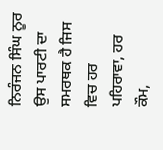ਨਿਰੰਜਨ ਸਿੰਘ ਨੂਰ ਉਸ ਪਾਰਟੀ ਦਾ ਸਮਰਥਕ ਹੈ ਜਿਸ ਵਿਚ ਹਰ ਪਹਿਰਾਵਾ, ਹਰ ਕੌਮ,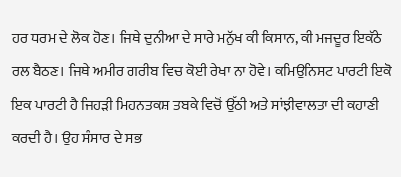ਹਰ ਧਰਮ ਦੇ ਲੋਕ ਹੋਣ। ਜਿਥੇ ਦੁਨੀਆ ਦੇ ਸਾਰੇ ਮਨੁੱਖ ਕੀ ਕਿਸਾਨ, ਕੀ ਮਜਦੂਰ ਇਕੱਠੇ ਰਲ ਬੈਠਣ। ਜਿਥੇ ਅਮੀਰ ਗਰੀਬ ਵਿਚ ਕੋਈ ਰੇਖਾ ਨਾ ਹੋਵੇ। ਕਮਿਉਨਿਸਟ ਪਾਰਟੀ ਇਕੋ ਇਕ ਪਾਰਟੀ ਹੈ ਜਿਹੜੀ ਮਿਹਨਤਕਸ਼ ਤਬਕੇ ਵਿਚੋਂ ਉੱਠੀ ਅਤੇ ਸਾਂਝੀਵਾਲਤਾ ਦੀ ਕਹਾਣੀ ਕਰਦੀ ਹੈ। ਉਹ ਸੰਸਾਰ ਦੇ ਸਭ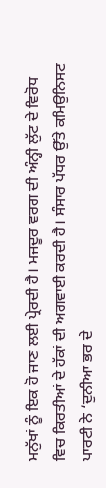ਮਨੁੱਖਾਂ ਨੂੰ ਇਕ ਹੋ ਜਾਣ ਲਈ ਪ੍ਰੇਰਦੀ ਹੈ। ਮਜਦੂਰ ਵਰਗ ਦੀ ਅੰਨ੍ਹੀ ਲੁੱਟ ਦੇ ਵਿਰੋਧ ਵਿਚ ਕਿਰਤੀਆਂ ਦੇ ਹੱਕਾਂ ਦੀ ਅਗਵਾਈ ਕਰਦੀ ਹੈ। ਸੰਸਾਰ ਪੱਧਰ ਉੱਤੇ ਕਮਿਉਨਿਸਟ ਪਾਰਟੀ ਨੇ ‘ਦੁਨੀਆ ਭਰ ਦੇ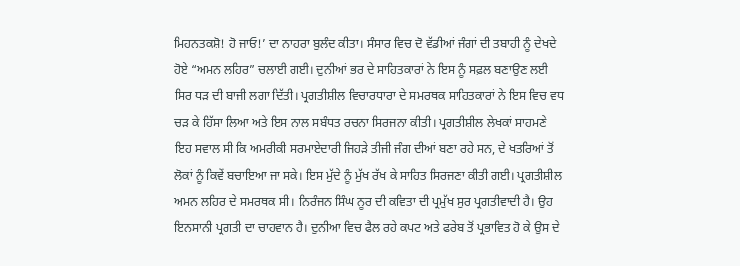ਮਿਹਨਤਕਸ਼ੋ! ਹੋ ਜਾਓ!’ ਦਾ ਨਾਹਰਾ ਬੁਲੰਦ ਕੀਤਾ। ਸੰਸਾਰ ਵਿਚ ਦੋ ਵੱਡੀਆਂ ਜੰਗਾਂ ਦੀ ਤਬਾਹੀ ਨੂੰ ਦੇਖਦੇ ਹੋਏ “ਅਮਨ ਲਹਿਰ” ਚਲਾਈ ਗਈ। ਦੁਨੀਆਂ ਭਰ ਦੇ ਸਾਹਿਤਕਾਰਾਂ ਨੇ ਇਸ ਨੂੰ ਸਫ਼ਲ ਬਣਾਉਣ ਲਈ ਸਿਰ ਧੜ ਦੀ ਬਾਜੀ ਲਗਾ ਦਿੱਤੀ। ਪ੍ਰਗਤੀਸ਼ੀਲ ਵਿਚਾਰਧਾਰਾ ਦੇ ਸਮਰਥਕ ਸਾਹਿਤਕਾਰਾਂ ਨੇ ਇਸ ਵਿਚ ਵਧ ਚੜ ਕੇ ਹਿੱਸਾ ਲਿਆ ਅਤੇ ਇਸ ਨਾਲ ਸਬੰਧਤ ਰਚਨਾ ਸਿਰਜਨਾ ਕੀਤੀ। ਪ੍ਰਗਤੀਸ਼ੀਲ ਲੇਖਕਾਂ ਸਾਹਮਣੇ ਇਹ ਸਵਾਲ ਸੀ ਕਿ ਅਮਰੀਕੀ ਸਰਮਾਏਦਾਰੀ ਜਿਹੜੇ ਤੀਜੀ ਜੰਗ ਦੀਆਂ ਬਣਾ ਰਹੇ ਸਨ, ਦੇ ਖਤਰਿਆਂ ਤੋਂ ਲੋਕਾਂ ਨੂੰ ਕਿਵੇਂ ਬਚਾਇਆ ਜਾ ਸਕੇ। ਇਸ ਮੁੱਦੇ ਨੂੰ ਮੁੱਖ ਰੱਖ ਕੇ ਸਾਹਿਤ ਸਿਰਜਣਾ ਕੀਤੀ ਗਈ। ਪ੍ਰਗਤੀਸ਼ੀਲ ਅਮਨ ਲਹਿਰ ਦੇ ਸਮਰਥਕ ਸੀ। ਨਿਰੰਜਨ ਸਿੰਘ ਨੂਰ ਦੀ ਕਵਿਤਾ ਦੀ ਪ੍ਰਮੁੱਖ ਸੁਰ ਪ੍ਰਗਤੀਵਾਦੀ ਹੈ। ਉਹ ਇਨਸਾਨੀ ਪ੍ਰਗਤੀ ਦਾ ਚਾਹਵਾਨ ਹੈ। ਦੁਨੀਆ ਵਿਚ ਫੈਲ ਰਹੇ ਕਪਟ ਅਤੇ ਫਰੇਬ ਤੋਂ ਪ੍ਰਭਾਵਿਤ ਹੋ ਕੇ ਉਸ ਦੇ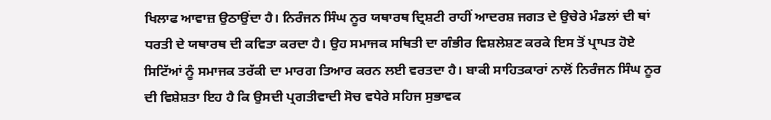ਖਿਲਾਫ ਆਵਾਜ਼ ਉਠਾਉਂਦਾ ਹੈ। ਨਿਰੰਜਨ ਸਿੰਘ ਨੂਰ ਯਥਾਰਥ ਦ੍ਰਿਸ਼ਟੀ ਰਾਹੀਂ ਆਦਰਸ਼ ਜਗਤ ਦੇ ਉਚੇਰੇ ਮੰਡਲਾਂ ਦੀ ਥਾਂ ਧਰਤੀ ਦੇ ਯਥਾਰਥ ਦੀ ਕਵਿਤਾ ਕਰਦਾ ਹੈ। ਉਹ ਸਮਾਜਕ ਸਥਿਤੀ ਦਾ ਗੰਭੀਰ ਵਿਸ਼ਲੇਸ਼ਣ ਕਰਕੇ ਇਸ ਤੋਂ ਪ੍ਰਾਪਤ ਹੋਏ ਸਿਟਿੱਆਂ ਨੂੰ ਸਮਾਜਕ ਤਰੱਕੀ ਦਾ ਮਾਰਗ ਤਿਆਰ ਕਰਨ ਲਈ ਵਰਤਦਾ ਹੈ। ਬਾਕੀ ਸਾਹਿਤਕਾਰਾਂ ਨਾਲੋਂ ਨਿਰੰਜਨ ਸਿੰਘ ਨੂਰ ਦੀ ਵਿਸ਼ੇਸ਼ਤਾ ਇਹ ਹੈ ਕਿ ਉਸਦੀ ਪ੍ਰਗਤੀਵਾਦੀ ਸੋਚ ਵਧੇਰੇ ਸਹਿਜ ਸੁਭਾਵਕ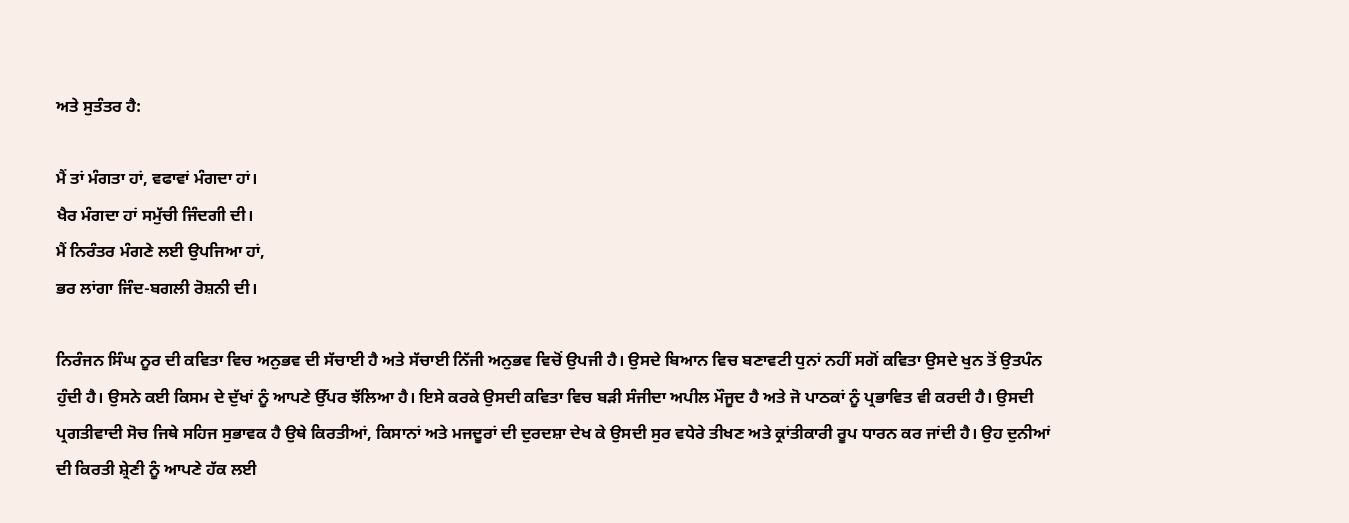ਅਤੇ ਸੁਤੰਤਰ ਹੈ:

ਮੈਂ ਤਾਂ ਮੰਗਤਾ ਹਾਂ, ਵਫਾਵਾਂ ਮੰਗਦਾ ਹਾਂ।
ਖੈਰ ਮੰਗਦਾ ਹਾਂ ਸਮੁੱਚੀ ਜਿੰਦਗੀ ਦੀ।
ਮੈਂ ਨਿਰੰਤਰ ਮੰਗਣੇ ਲਈ ਉਪਜਿਆ ਹਾਂ,
ਭਰ ਲਾਂਗਾ ਜਿੰਦ-ਬਗਲੀ ਰੋਸ਼ਨੀ ਦੀ।

ਨਿਰੰਜਨ ਸਿੰਘ ਨੂਰ ਦੀ ਕਵਿਤਾ ਵਿਚ ਅਨੁਭਵ ਦੀ ਸੱਚਾਈ ਹੈ ਅਤੇ ਸੱਚਾਈ ਨਿੱਜੀ ਅਨੁਭਵ ਵਿਚੋਂ ਉਪਜੀ ਹੈ। ਉਸਦੇ ਬਿਆਨ ਵਿਚ ਬਣਾਵਟੀ ਧੁਨਾਂ ਨਹੀਂ ਸਗੋਂ ਕਵਿਤਾ ਉਸਦੇ ਖੁਨ ਤੋਂ ਉਤਪੰਨ ਹੁੰਦੀ ਹੈ। ਉਸਨੇ ਕਈ ਕਿਸਮ ਦੇ ਦੁੱਖਾਂ ਨੂੰ ਆਪਣੇ ਉੱਪਰ ਝੱਲਿਆ ਹੈ। ਇਸੇ ਕਰਕੇ ਉਸਦੀ ਕਵਿਤਾ ਵਿਚ ਬੜੀ ਸੰਜੀਦਾ ਅਪੀਲ ਮੌਜੂਦ ਹੈ ਅਤੇ ਜੋ ਪਾਠਕਾਂ ਨੂੰ ਪ੍ਰਭਾਵਿਤ ਵੀ ਕਰਦੀ ਹੈ। ਉਸਦੀ ਪ੍ਰਗਤੀਵਾਦੀ ਸੋਚ ਜਿਥੇ ਸਹਿਜ ਸੁਭਾਵਕ ਹੈ ਉਥੇ ਕਿਰਤੀਆਂ, ਕਿਸਾਨਾਂ ਅਤੇ ਮਜਦੂਰਾਂ ਦੀ ਦੁਰਦਸ਼ਾ ਦੇਖ ਕੇ ਉਸਦੀ ਸੁਰ ਵਧੇਰੇ ਤੀਖਣ ਅਤੇ ਕ੍ਰਾਂਤੀਕਾਰੀ ਰੂਪ ਧਾਰਨ ਕਰ ਜਾਂਦੀ ਹੈ। ਉਹ ਦੁਨੀਆਂ ਦੀ ਕਿਰਤੀ ਸ਼੍ਰੇਣੀ ਨੂੰ ਆਪਣੇ ਹੱਕ ਲਈ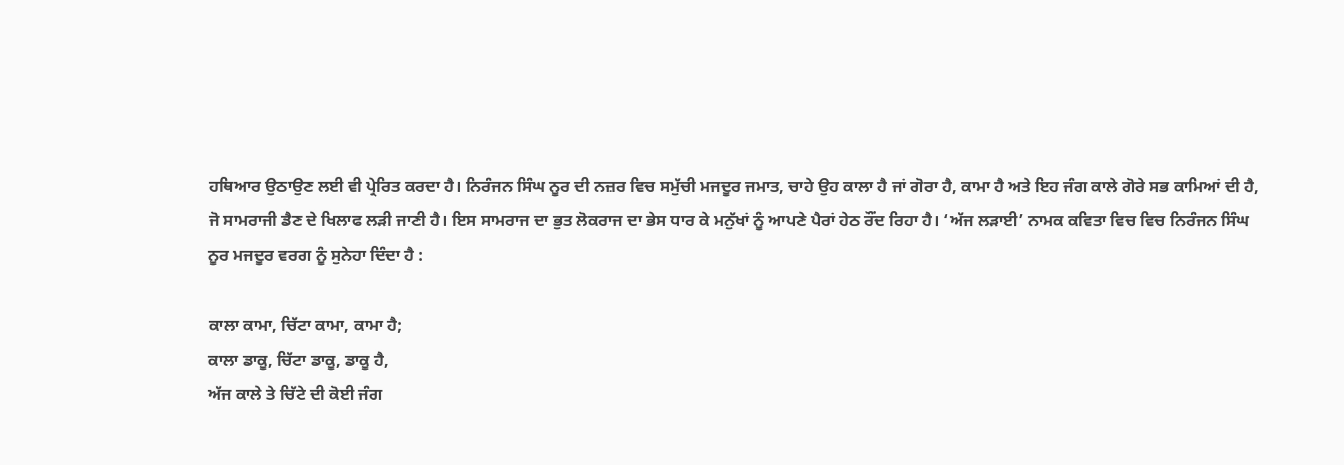ਹਥਿਆਰ ਉਠਾਉਣ ਲਈ ਵੀ ਪ੍ਰੇਰਿਤ ਕਰਦਾ ਹੈ। ਨਿਰੰਜਨ ਸਿੰਘ ਨੂਰ ਦੀ ਨਜ਼ਰ ਵਿਚ ਸਮੁੱਚੀ ਮਜਦੂਰ ਜਮਾਤ, ਚਾਹੇ ਉਹ ਕਾਲਾ ਹੈ ਜਾਂ ਗੋਰਾ ਹੈ, ਕਾਮਾ ਹੈ ਅਤੇ ਇਹ ਜੰਗ ਕਾਲੇ ਗੋਰੇ ਸਭ ਕਾਮਿਆਂ ਦੀ ਹੈ, ਜੋ ਸਾਮਰਾਜੀ ਡੈਣ ਦੇ ਖਿਲਾਫ ਲੜੀ ਜਾਣੀ ਹੈ। ਇਸ ਸਾਮਰਾਜ ਦਾ ਭੁਤ ਲੋਕਰਾਜ ਦਾ ਭੇਸ ਧਾਰ ਕੇ ਮਨੁੱਖਾਂ ਨੂੰ ਆਪਣੇ ਪੈਰਾਂ ਹੇਠ ਰੌਂਦ ਰਿਹਾ ਹੈ। ‘ਅੱਜ ਲੜਾਈ’ ਨਾਮਕ ਕਵਿਤਾ ਵਿਚ ਵਿਚ ਨਿਰੰਜਨ ਸਿੰਘ ਨੂਰ ਮਜਦੂਰ ਵਰਗ ਨੂੰ ਸੁਨੇਹਾ ਦਿੰਦਾ ਹੈ :

ਕਾਲਾ ਕਾਮਾ, ਚਿੱਟਾ ਕਾਮਾ, ਕਾਮਾ ਹੈ;
ਕਾਲਾ ਡਾਕੂ, ਚਿੱਟਾ ਡਾਕੂ, ਡਾਕੂ ਹੈ,
ਅੱਜ ਕਾਲੇ ਤੇ ਚਿੱਟੇ ਦੀ ਕੋਈ ਜੰਗ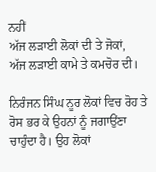ਨਹੀਂ
ਅੱਜ ਲੜਾਈ ਲੋਕਾਂ ਦੀ ਤੇ ਜੋਕਾਂ,
ਅੱਜ ਲੜਾਈ ਕਾਮੇ ਤੇ ਕਮਚੋਰ ਦੀ।

ਨਿਰੰਜਨ ਸਿੰਘ ਨੂਰ ਲੋਕਾਂ ਵਿਚ ਰੋਹ ਤੇ ਰੋਸ ਭਰ ਕੇ ਉਹਨਾਂ ਨੂੰ ਜਗਾਉਂਣਾ ਚਾਹੁੰਦਾ ਹੈ। ਉਹ ਲੋਕਾਂ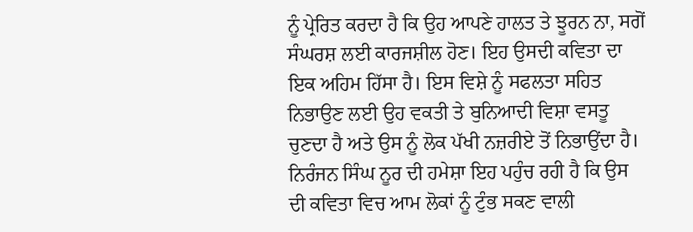ਨੂੰ ਪ੍ਰੇਰਿਤ ਕਰਦਾ ਹੈ ਕਿ ਉਹ ਆਪਣੇ ਹਾਲਤ ਤੇ ਝੂਰਨ ਨਾ, ਸਗੋਂ ਸੰਘਰਸ਼ ਲਈ ਕਾਰਜਸ਼ੀਲ ਹੋਣ। ਇਹ ਉਸਦੀ ਕਵਿਤਾ ਦਾ ਇਕ ਅਹਿਮ ਹਿੱਸਾ ਹੈ। ਇਸ ਵਿਸ਼ੇ ਨੂੰ ਸਫਲਤਾ ਸਹਿਤ ਨਿਭਾਉਣ ਲਈ ਉਹ ਵਕਤੀ ਤੇ ਬੁਨਿਆਦੀ ਵਿਸ਼ਾ ਵਸਤੂ ਚੁਣਦਾ ਹੈ ਅਤੇ ਉਸ ਨੂੰ ਲੋਕ ਪੱਖੀ ਨਜ਼ਰੀਏ ਤੋਂ ਨਿਭਾਉਂਦਾ ਹੈ। ਨਿਰੰਜਨ ਸਿੰਘ ਨੂਰ ਦੀ ਹਮੇਸ਼ਾ ਇਹ ਪਹੁੰਚ ਰਹੀ ਹੈ ਕਿ ਉਸ ਦੀ ਕਵਿਤਾ ਵਿਚ ਆਮ ਲੋਕਾਂ ਨੂੰ ਟੁੰਭ ਸਕਣ ਵਾਲੀ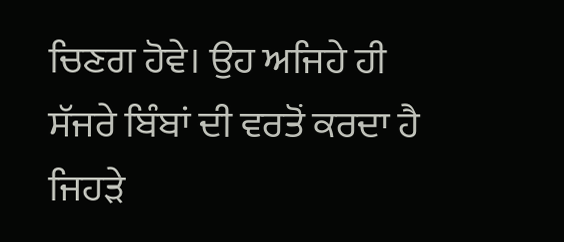ਚਿਣਗ ਹੋਵੇ। ਉਹ ਅਜਿਹੇ ਹੀ ਸੱਜਰੇ ਬਿੰਬਾਂ ਦੀ ਵਰਤੋਂ ਕਰਦਾ ਹੈ ਜਿਹੜੇ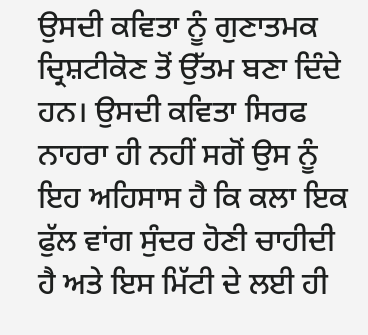ਉਸਦੀ ਕਵਿਤਾ ਨੂੰ ਗੁਣਾਤਮਕ ਦ੍ਰਿਸ਼ਟੀਕੋਣ ਤੋਂ ਉੱਤਮ ਬਣਾ ਦਿੰਦੇ ਹਨ। ਉਸਦੀ ਕਵਿਤਾ ਸਿਰਫ ਨਾਹਰਾ ਹੀ ਨਹੀਂ ਸਗੋਂ ਉਸ ਨੂੰ ਇਹ ਅਹਿਸਾਸ ਹੈ ਕਿ ਕਲਾ ਇਕ ਫੁੱਲ ਵਾਂਗ ਸੁੰਦਰ ਹੋਣੀ ਚਾਹੀਦੀ ਹੈ ਅਤੇ ਇਸ ਮਿੱਟੀ ਦੇ ਲਈ ਹੀ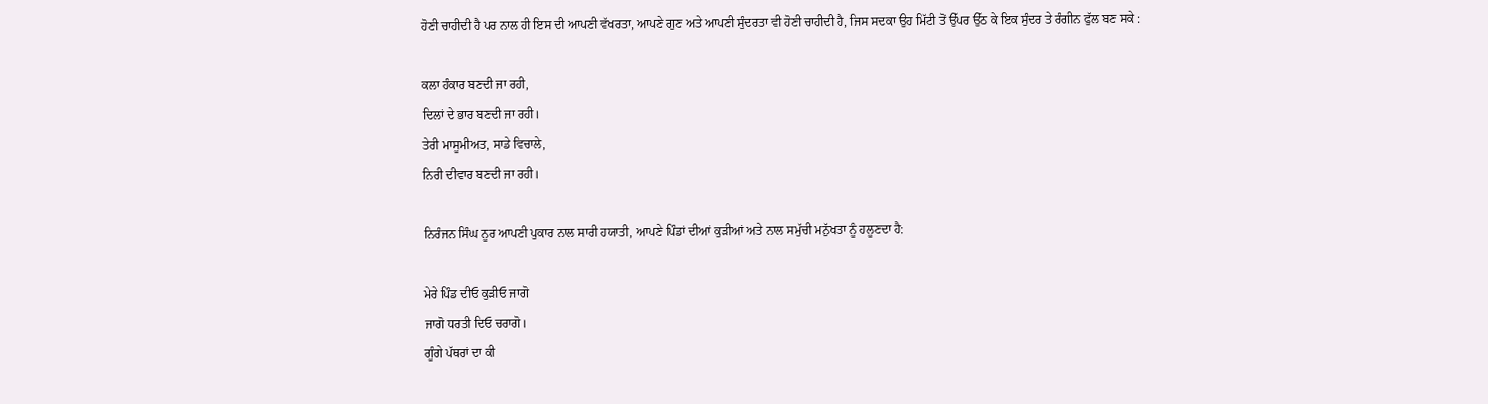ਹੋਣੀ ਚਾਹੀਦੀ ਹੈ ਪਰ ਨਾਲ ਹੀ ਇਸ ਦੀ ਆਪਣੀ ਵੱਖਰਤਾ, ਆਪਣੇ ਗੁਣ ਅਤੇ ਆਪਣੀ ਸੁੰਦਰਤਾ ਵੀ ਹੋਣੀ ਚਾਹੀਦੀ ਹੈ, ਜਿਸ ਸਦਕਾ ਉਹ ਮਿੱਟੀ ਤੋਂ ਉੱਪਰ ਉੱਠ ਕੇ ਇਕ ਸੁੰਦਰ ਤੇ ਰੰਗੀਨ ਫੁੱਲ ਬਣ ਸਕੇ :

ਕਲਾ ਹੰਕਾਰ ਬਣਦੀ ਜਾ ਰਹੀ,
ਦਿਲਾਂ ਦੇ ਭਾਰ ਬਣਦੀ ਜਾ ਰਹੀ।
ਤੇਰੀ ਮਾਸੂਮੀਅਤ, ਸਾਡੇ ਵਿਚਾਲੇ,
ਨਿਰੀ ਦੀਵਾਰ ਬਣਦੀ ਜਾ ਰਹੀ।

ਨਿਰੰਜਨ ਸਿੰਘ ਨੂਰ ਆਪਣੀ ਪੁਕਾਰ ਨਾਲ ਸਾਰੀ ਹਯਾਤੀ, ਆਪਣੇ ਪਿੰਡਾਂ ਦੀਆਂ ਕੁੜੀਆਂ ਅਤੇ ਨਾਲ ਸਮੁੱਚੀ ਮਨੁੱਖਤਾ ਨੂੰ ਹਲੂਣਦਾ ਹੈ:

ਮੇਰੇ ਪਿੰਡ ਦੀਓ ਕੁੜੀਓ ਜਾਗੋ
ਜਾਗੋ ਧਰਤੀ ਦਿਓ ਚਰਾਗੋ।
ਗੂੰਗੇ ਪੱਥਰਾਂ ਦਾ ਕੀ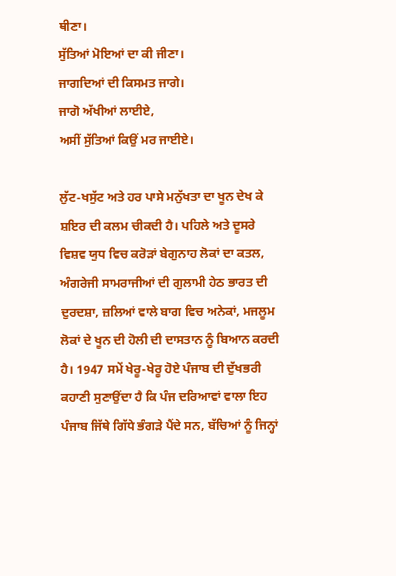ਥੀਣਾ।
ਸੁੱਤਿਆਂ ਮੋਇਆਂ ਦਾ ਕੀ ਜੀਣਾ।
ਜਾਗਦਿਆਂ ਦੀ ਕਿਸਮਤ ਜਾਗੇ।
ਜਾਗੋ ਅੱਖੀਆਂ ਲਾਈਏ,
ਅਸੀਂ ਸੁੱਤਿਆਂ ਕਿਉਂ ਮਰ ਜਾਈਏ।

ਲੁੱਟ-ਖਸੁੱਟ ਅਤੇ ਹਰ ਪਾਸੇ ਮਨੁੱਖਤਾ ਦਾ ਖੂਨ ਦੇਖ ਕੇ ਸ਼ਇਰ ਦੀ ਕਲਮ ਚੀਕਦੀ ਹੈ। ਪਹਿਲੇ ਅਤੇ ਦੂਸਰੇ ਵਿਸ਼ਵ ਯੁਧ ਵਿਚ ਕਰੋੜਾਂ ਬੇਗੁਨਾਹ ਲੋਕਾਂ ਦਾ ਕਤਲ, ਅੰਗਰੇਜੀ ਸਾਮਰਾਜੀਆਂ ਦੀ ਗੁਲਾਮੀ ਹੇਠ ਭਾਰਤ ਦੀ ਦੁਰਦਸ਼ਾ, ਜ਼ਲਿਆਂ ਵਾਲੇ ਬਾਗ ਵਿਚ ਅਨੇਕਾਂ, ਮਜਲੂਮ ਲੋਕਾਂ ਦੇ ਖੂਨ ਦੀ ਹੋਲੀ ਦੀ ਦਾਸਤਾਨ ਨੂੰ ਬਿਆਨ ਕਰਦੀ ਹੈ। 1947 ਸਮੇਂ ਖੇਰੂ-ਖੇਰੂ ਹੋਏ ਪੰਜਾਬ ਦੀ ਦੁੱਖਭਰੀ ਕਹਾਣੀ ਸੁਣਾਉਂਦਾ ਹੈ ਕਿ ਪੰਜ ਦਰਿਆਵਾਂ ਵਾਲਾ ਇਹ ਪੰਜਾਬ ਜਿੱਥੇ ਗਿੱਧੇ ਭੰਗੜੇ ਪੈਂਦੇ ਸਨ, ਬੱਚਿਆਂ ਨੂੰ ਜਿਨ੍ਹਾਂ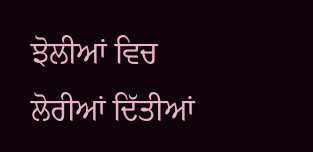ਝੋਲੀਆਂ ਵਿਚ ਲੋਰੀਆਂ ਦਿੱਤੀਆਂ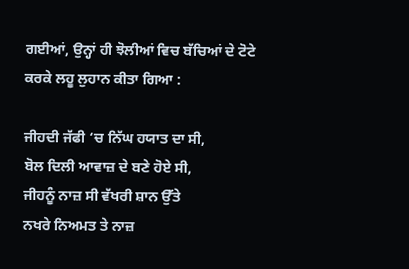ਗਈਆਂ, ਉਨ੍ਹਾਂ ਹੀ ਝੋਲੀਆਂ ਵਿਚ ਬੱਚਿਆਂ ਦੇ ਟੋਟੇ ਕਰਕੇ ਲਹੂ ਲੁਹਾਨ ਕੀਤਾ ਗਿਆ :

ਜੀਹਦੀ ਜੱਫੀ ‘ਚ ਨਿੱਘ ਹਯਾਤ ਦਾ ਸੀ,
ਬੋਲ ਦਿਲੀ ਆਵਾਜ਼ ਦੇ ਬਣੇ ਹੋਏ ਸੀ,
ਜੀਹਨੂੰ ਨਾਜ਼ ਸੀ ਵੱਖਰੀ ਸ਼ਾਨ ਉੱਤੇ
ਨਖਰੇ ਨਿਅਮਤ ਤੇ ਨਾਜ਼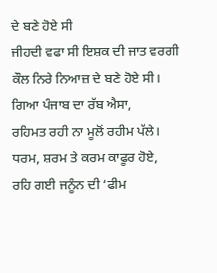ਦੇ ਬਣੇ ਹੋਏ ਸੀ
ਜੀਹਦੀ ਵਫਾ ਸੀ ਇਸ਼ਕ ਦੀ ਜਾਤ ਵਰਗੀ
ਕੌਲ ਨਿਰੇ ਨਿਆਜ਼ ਦੇ ਬਣੇ ਹੋਏ ਸੀ।
ਗਿਆ ਪੰਜਾਬ ਦਾ ਰੱਬ ਐਸਾ,
ਰਹਿਮਤ ਰਹੀ ਨਾ ਮੂਲੋਂ ਰਹੀਮ ਪੱਲੇ।
ਧਰਮ, ਸ਼ਰਮ ਤੇ ਕਰਮ ਕਾਫੂਰ ਹੋਏ,
ਰਹਿ ਗਈ ਜਨੂੰਨ ਦੀ ‘ਫੀਮ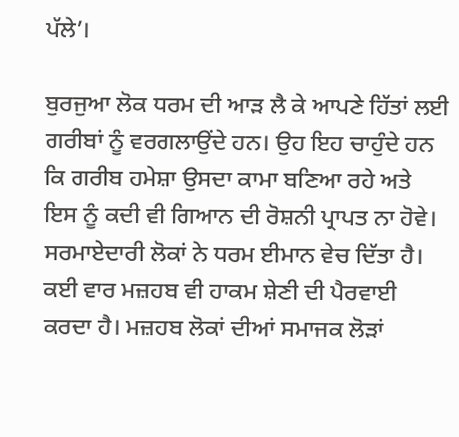ਪੱਲੇ’।

ਬੁਰਜੁਆ ਲੋਕ ਧਰਮ ਦੀ ਆੜ ਲੈ ਕੇ ਆਪਣੇ ਹਿੱਤਾਂ ਲਈ ਗਰੀਬਾਂ ਨੂੰ ਵਰਗਲਾਉਂਦੇ ਹਨ। ਉਹ ਇਹ ਚਾਹੁੰਦੇ ਹਨ ਕਿ ਗਰੀਬ ਹਮੇਸ਼ਾ ਉਸਦਾ ਕਾਮਾ ਬਣਿਆ ਰਹੇ ਅਤੇ ਇਸ ਨੂੰ ਕਦੀ ਵੀ ਗਿਆਨ ਦੀ ਰੋਸ਼ਨੀ ਪ੍ਰਾਪਤ ਨਾ ਹੋਵੇ। ਸਰਮਾਏਦਾਰੀ ਲੋਕਾਂ ਨੇ ਧਰਮ ਈਮਾਨ ਵੇਚ ਦਿੱਤਾ ਹੈ। ਕਈ ਵਾਰ ਮਜ਼ਹਬ ਵੀ ਹਾਕਮ ਸ਼ੇਣੀ ਦੀ ਪੈਰਵਾਈ ਕਰਦਾ ਹੈ। ਮਜ਼ਹਬ ਲੋਕਾਂ ਦੀਆਂ ਸਮਾਜਕ ਲੋੜਾਂ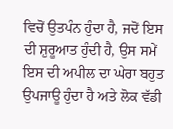ਵਿਚੋਂ ਉਤਪੰਨ ਹੁੰਦਾ ਹੈ, ਜਦੋਂ ਇਸ ਦੀ ਸ਼ੁਰੂਆਤ ਹੁੰਦੀ ਹੈ, ਉਸ ਸਮੇਂ ਇਸ ਦੀ ਅਪੀਲ ਦਾ ਘੇਰਾ ਬਹੁਤ ਉਪਜਾਊ ਹੁੰਦਾ ਹੈ ਅਤੇ ਲੋਕ ਵੱਡੀ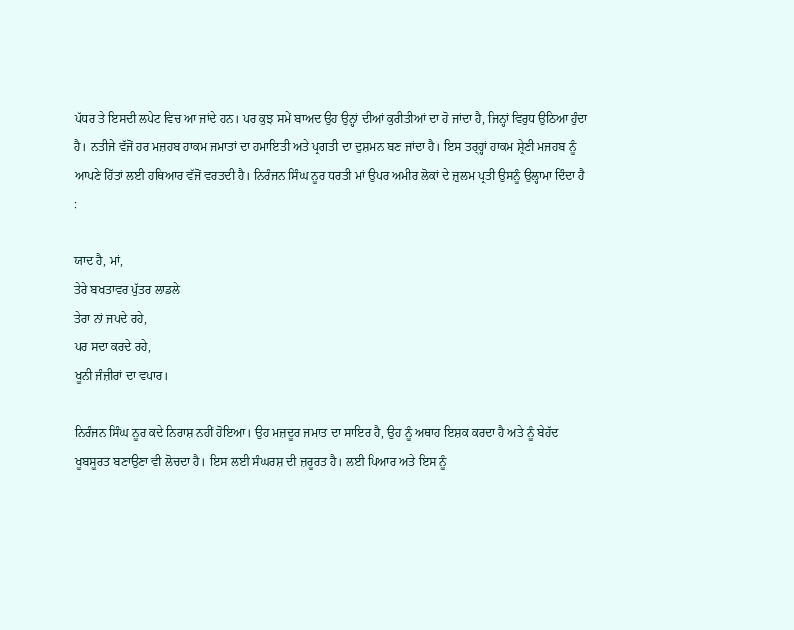ਪੱਧਰ ਤੇ ਇਸਦੀ ਲਪੇਟ ਵਿਚ ਆ ਜਾਂਦੇ ਹਨ। ਪਰ ਕੁਝ ਸਮੇਂ ਬਾਅਦ ਉਹ ਉਨ੍ਹਾਂ ਦੀਆਂ ਕੁਰੀਤੀਆਂ ਦਾ ਹੋ ਜਾਂਦਾ ਹੈ, ਜਿਨ੍ਹਾਂ ਵਿਰੁਧ ਉਠਿਆ ਹੁੰਦਾ ਹੈ। ਨਤੀਜੇ ਵੱਜੋਂ ਹਰ ਮਜ਼ਹਬ ਹਾਕਮ ਜਮਾਤਾਂ ਦਾ ਹਮਾਇਤੀ ਅਤੇ ਪ੍ਰਗਤੀ ਦਾ ਦੁਸ਼ਮਨ ਬਣ ਜਾਂਦਾ ਹੈ। ਇਸ ਤਰ੍ਹ੍ਹਾਂ ਹਾਕਮ ਸ਼੍ਰੇਣੀ ਮਜਹਬ ਨੂੰ ਆਪਣੇ ਹਿੱਤਾਂ ਲਈ ਹਥਿਆਰ ਵੱਜੋਂ ਵਰਤਦੀ ਹੈ। ਨਿਰੰਜਨ ਸਿੰਘ ਨੂਰ ਧਰਤੀ ਮਾਂ ਉਪਰ ਅਮੀਰ ਲੋਕਾਂ ਦੇ ਜ਼ੁਲਮ ਪ੍ਰਤੀ ਉਸਨੂੰ ਉਲ੍ਹਾਮਾ ਦਿੰਦਾ ਹੈ :

ਯਾਦ ਹੈ, ਮਾਂ,
ਤੇਰੇ ਬਖਤਾਵਰ ਪੁੱਤਰ ਲਾਡਲੇ
ਤੇਰਾ ਨਾਂ ਜਪਦੇ ਰਹੇ,
ਪਰ ਸਦਾ ਕਰਦੇ ਰਹੇ,
ਖੂਨੀ ਜੰਜ਼ੀਰਾਂ ਦਾ ਵਪਾਰ।

ਨਿਰੰਜਨ ਸਿੰਘ ਨੂਰ ਕਦੇ ਨਿਰਾਸ਼ ਨਹੀਂ ਹੋਇਆ। ਉਹ ਮਜ਼ਦੂਰ ਜਮਾਤ ਦਾ ਸਾਇਰ ਹੈ, ਉਹ ਨੂੰ ਅਥਾਹ ਇਸ਼ਕ ਕਰਦਾ ਹੈ ਅਤੇ ਨੂੰ ਬੇਹੱਦ ਖੂਬਸੂਰਤ ਬਣਾਉਣਾ ਵੀ ਲੋਚਦਾ ਹੈ। ਇਸ ਲਈ ਸੰਘਰਸ਼ ਦੀ ਜ਼ਰੂਰਤ ਹੈ। ਲਈ ਪਿਆਰ ਅਤੇ ਇਸ ਨੂੰ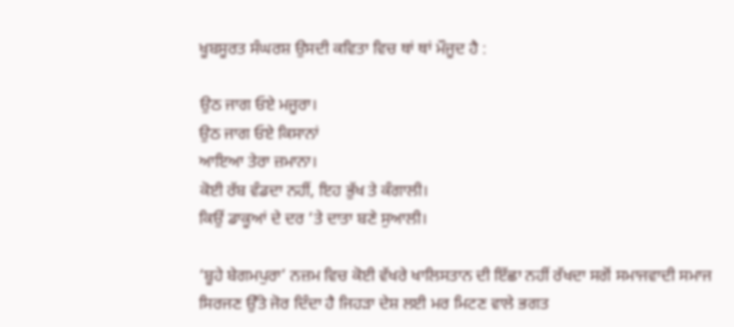ਖੂਬਸੂਰਤ ਸੰਘਰਸ਼ ਉਸਦੀ ਕਵਿਤਾ ਵਿਚ ਥਾਂ ਥਾਂ ਮੌਜੂਦ ਹੈ :

ਉਠ ਜਾਗ ਓਏ ਮਜੂਰਾ।
ਉਠ ਜਾਗ ਓਏ ਕਿਸਾਨਾਂ
ਆਇਆ ਤੇਰਾ ਜ਼ਮਾਨਾ।
ਕੋਈ ਰੱਬ ਵੰਡਦਾ ਨਹੀਂ, ਇਹ ਭੁੱਖ ਤੇ ਕੰਗਾਲੀ।
ਕਿਉਂ ਡਾਕੂਆਂ ਦੇ ਦਰ ‘ਤੇ ਦਾਤਾ ਬਣੇ ਸੁਆਲੀ।

‘ਬੂਹੇ ਬੇਗਮਪੁਰਾ’ ਨਜ਼ਮ ਵਿਚ ਕੋਈ ਵੱਖਰੇ ਖਾਲਿਸਤਾਨ ਦੀ ਇੱਛਾ ਨਹੀਂ ਰੱਖਦਾ ਸਗੋਂ ਸਮਾਜਵਾਦੀ ਸਮਾਜ ਸਿਰਜਣ ਉੱਤੇ ਜੋਰ ਦਿੰਦਾ ਹੈ ਜਿਹੜਾ ਦੇਸ਼ ਲਈ ਮਰ ਮਿਟਣ ਵਾਲੇ ਭਗਤ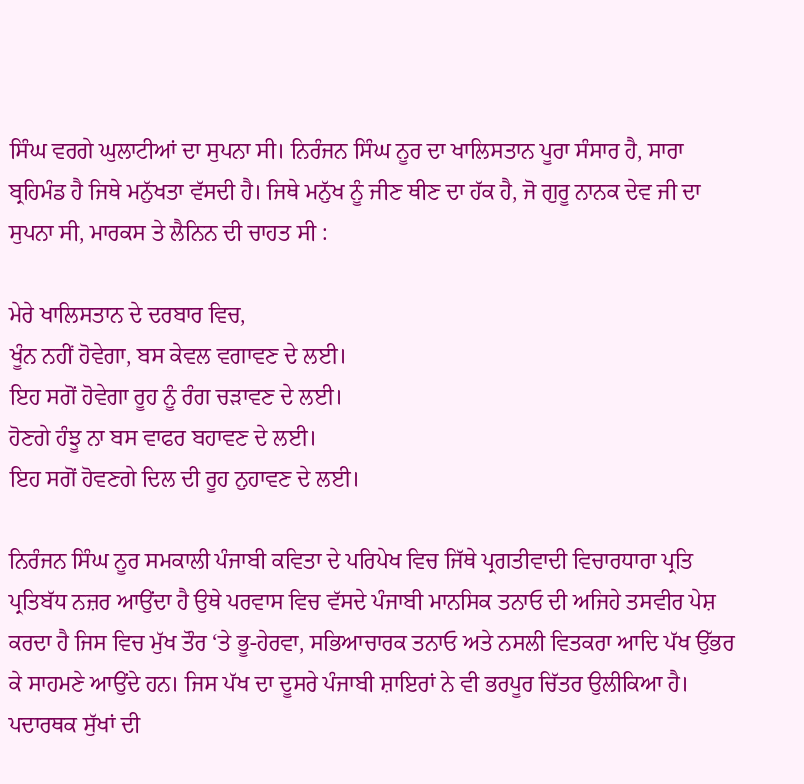ਸਿੰਘ ਵਰਗੇ ਘੁਲਾਟੀਆਂ ਦਾ ਸੁਪਨਾ ਸੀ। ਨਿਰੰਜਨ ਸਿੰਘ ਨੂਰ ਦਾ ਖਾਲਿਸਤਾਨ ਪੂਰਾ ਸੰਸਾਰ ਹੈ, ਸਾਰਾ ਬ੍ਰਹਿਮੰਡ ਹੈ ਜਿਥੇ ਮਨੁੱਖਤਾ ਵੱਸਦੀ ਹੈ। ਜਿਥੇ ਮਨੁੱਖ ਨੂੰ ਜੀਣ ਥੀਣ ਦਾ ਹੱਕ ਹੈ, ਜੋ ਗੁਰੂ ਨਾਨਕ ਦੇਵ ਜੀ ਦਾ ਸੁਪਨਾ ਸੀ, ਮਾਰਕਸ ਤੇ ਲੈਨਿਨ ਦੀ ਚਾਹਤ ਸੀ :

ਮੇਰੇ ਖਾਲਿਸਤਾਨ ਦੇ ਦਰਬਾਰ ਵਿਚ,
ਖੂੰਨ ਨਹੀਂ ਹੋਵੇਗਾ, ਬਸ ਕੇਵਲ ਵਗਾਵਣ ਦੇ ਲਈ।
ਇਹ ਸਗੋਂ ਹੋਵੇਗਾ ਰੂਹ ਨੂੰ ਰੰਗ ਚੜਾਵਣ ਦੇ ਲਈ।
ਹੋਣਗੇ ਹੰਝੂ ਨਾ ਬਸ ਵਾਫਰ ਬਹਾਵਣ ਦੇ ਲਈ।
ਇਹ ਸਗੋਂ ਹੋਵਣਗੇ ਦਿਲ ਦੀ ਰੂਹ ਨੁਹਾਵਣ ਦੇ ਲਈ।

ਨਿਰੰਜਨ ਸਿੰਘ ਨੂਰ ਸਮਕਾਲੀ ਪੰਜਾਬੀ ਕਵਿਤਾ ਦੇ ਪਰਿਪੇਖ ਵਿਚ ਜਿੱਥੇ ਪ੍ਰਗਤੀਵਾਦੀ ਵਿਚਾਰਧਾਰਾ ਪ੍ਰਤਿ ਪ੍ਰਤਿਬੱਧ ਨਜ਼ਰ ਆਉਂਦਾ ਹੈ ਉਥੇ ਪਰਵਾਸ ਵਿਚ ਵੱਸਦੇ ਪੰਜਾਬੀ ਮਾਨਸਿਕ ਤਨਾਓ ਦੀ ਅਜਿਹੇ ਤਸਵੀਰ ਪੇਸ਼ ਕਰਦਾ ਹੈ ਜਿਸ ਵਿਚ ਮੁੱਖ ਤੌਰ ‘ਤੇ ਭੂ-ਹੇਰਵਾ, ਸਭਿਆਚਾਰਕ ਤਨਾਓ ਅਤੇ ਨਸਲੀ ਵਿਤਕਰਾ ਆਦਿ ਪੱਖ ਉੱਭਰ ਕੇ ਸਾਹਮਣੇ ਆਉਂਦੇ ਹਨ। ਜਿਸ ਪੱਖ ਦਾ ਦੂਸਰੇ ਪੰਜਾਬੀ ਸ਼ਾਇਰਾਂ ਨੇ ਵੀ ਭਰਪੂਰ ਚਿੱਤਰ ਉਲੀਕਿਆ ਹੈ। ਪਦਾਰਥਕ ਸੁੱਖਾਂ ਦੀ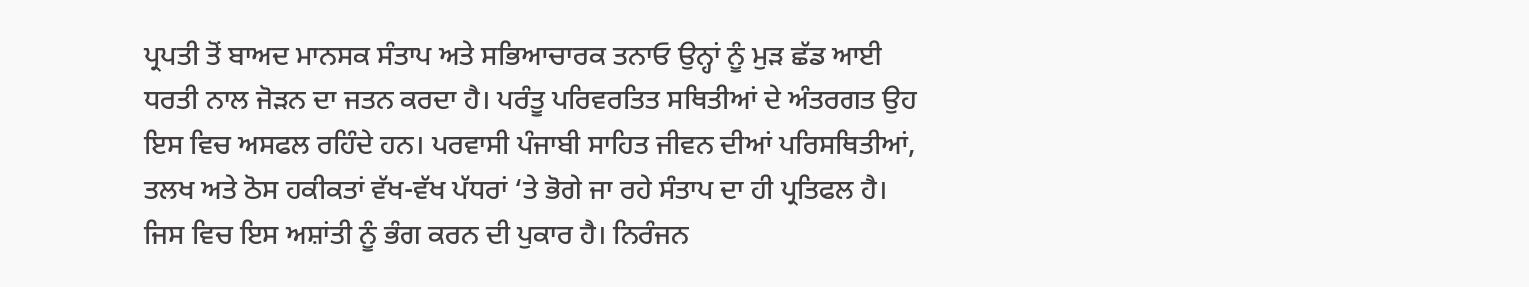ਪ੍ਰਪਤੀ ਤੋਂ ਬਾਅਦ ਮਾਨਸਕ ਸੰਤਾਪ ਅਤੇ ਸਭਿਆਚਾਰਕ ਤਨਾਓ ਉਨ੍ਹਾਂ ਨੂੰ ਮੁੜ ਛੱਡ ਆਈ ਧਰਤੀ ਨਾਲ ਜੋੜਨ ਦਾ ਜਤਨ ਕਰਦਾ ਹੈ। ਪਰੰਤੂ ਪਰਿਵਰਤਿਤ ਸਥਿਤੀਆਂ ਦੇ ਅੰਤਰਗਤ ਉਹ ਇਸ ਵਿਚ ਅਸਫਲ ਰਹਿੰਦੇ ਹਨ। ਪਰਵਾਸੀ ਪੰਜਾਬੀ ਸਾਹਿਤ ਜੀਵਨ ਦੀਆਂ ਪਰਿਸਥਿਤੀਆਂ, ਤਲਖ ਅਤੇ ਠੋਸ ਹਕੀਕਤਾਂ ਵੱਖ-ਵੱਖ ਪੱਧਰਾਂ ‘ਤੇ ਭੋਗੇ ਜਾ ਰਹੇ ਸੰਤਾਪ ਦਾ ਹੀ ਪ੍ਰਤਿਫਲ ਹੈ। ਜਿਸ ਵਿਚ ਇਸ ਅਸ਼ਾਂਤੀ ਨੂੰ ਭੰਗ ਕਰਨ ਦੀ ਪੁਕਾਰ ਹੈ। ਨਿਰੰਜਨ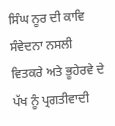ਸਿੰਘ ਨੂਰ ਦੀ ਕਾਵਿ ਸੰਵੇਦਨਾ ਨਸਲੀ ਵਿਤਕਰੇ ਅਤੇ ਭੂਹੇਰਵੇ ਦੇ ਪੱਖ ਨੂੰ ਪ੍ਰਗਤੀਵਾਦੀ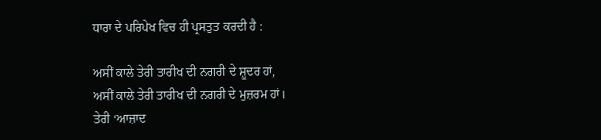ਧਾਰਾ ਦੇ ਪਰਿਪੇਖ ਵਿਚ ਹੀ ਪ੍ਰਸਤੁਤ ਕਰਦੀ ਹੈ :

ਅਸੀਂ ਕਾਲੇ ਤੇਰੀ ਤਾਰੀਖ ਦੀ ਨਗਰੀ ਦੇ ਸ਼ੂਦਰ ਹਾਂ,
ਅਸੀਂ ਕਾਲੇ ਤੇਰੀ ਤਾਰੀਖ ਦੀ ਨਗਰੀ ਦੇ ਮੁਜ਼ਰਮ ਹਾਂ।
ਤੇਰੀ ‘ਆਜ਼ਾਦ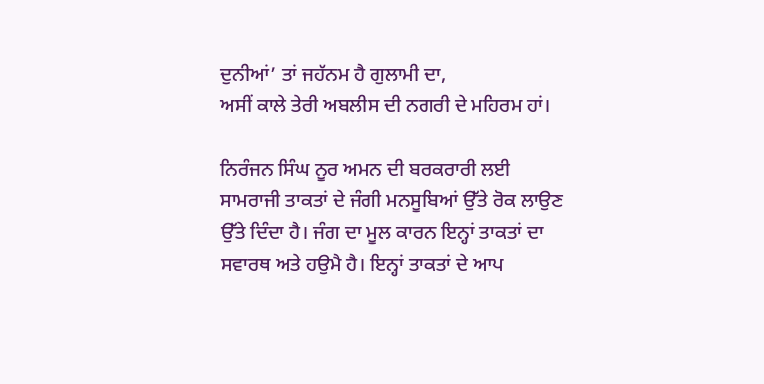ਦੁਨੀਆਂ’ ਤਾਂ ਜਹੱਨਮ ਹੈ ਗੁਲਾਮੀ ਦਾ,
ਅਸੀਂ ਕਾਲੇ ਤੇਰੀ ਅਬਲੀਸ ਦੀ ਨਗਰੀ ਦੇ ਮਹਿਰਮ ਹਾਂ।

ਨਿਰੰਜਨ ਸਿੰਘ ਨੂਰ ਅਮਨ ਦੀ ਬਰਕਰਾਰੀ ਲਈ ਸਾਮਰਾਜੀ ਤਾਕਤਾਂ ਦੇ ਜੰਗੀ ਮਨਸੂਬਿਆਂ ਉੱਤੇ ਰੋਕ ਲਾਉਣ ਉੱਤੇ ਦਿੰਦਾ ਹੈ। ਜੰਗ ਦਾ ਮੂਲ ਕਾਰਨ ਇਨ੍ਹਾਂ ਤਾਕਤਾਂ ਦਾ ਸਵਾਰਥ ਅਤੇ ਹਉਮੈ ਹੈ। ਇਨ੍ਹਾਂ ਤਾਕਤਾਂ ਦੇ ਆਪ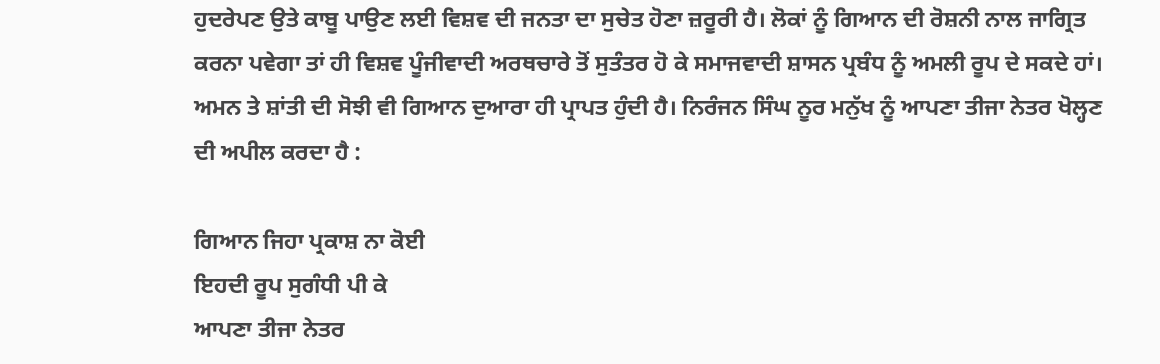ਹੁਦਰੇਪਣ ਉਤੇ ਕਾਬੂ ਪਾਉਣ ਲਈ ਵਿਸ਼ਵ ਦੀ ਜਨਤਾ ਦਾ ਸੁਚੇਤ ਹੋਣਾ ਜ਼ਰੂਰੀ ਹੈ। ਲੋਕਾਂ ਨੂੰ ਗਿਆਨ ਦੀ ਰੋਸ਼ਨੀ ਨਾਲ ਜਾਗ੍ਰਿਤ ਕਰਨਾ ਪਵੇਗਾ ਤਾਂ ਹੀ ਵਿਸ਼ਵ ਪੂੰਜੀਵਾਦੀ ਅਰਥਚਾਰੇ ਤੋਂ ਸੁਤੰਤਰ ਹੋ ਕੇ ਸਮਾਜਵਾਦੀ ਸ਼ਾਸਨ ਪ੍ਰਬੰਧ ਨੂੰ ਅਮਲੀ ਰੂਪ ਦੇ ਸਕਦੇ ਹਾਂ। ਅਮਨ ਤੇ ਸ਼ਾਂਤੀ ਦੀ ਸੋਝੀ ਵੀ ਗਿਆਨ ਦੁਆਰਾ ਹੀ ਪ੍ਰਾਪਤ ਹੁੰਦੀ ਹੈ। ਨਿਰੰਜਨ ਸਿੰਘ ਨੂਰ ਮਨੁੱਖ ਨੂੰ ਆਪਣਾ ਤੀਜਾ ਨੇਤਰ ਖੋਲ੍ਹਣ ਦੀ ਅਪੀਲ ਕਰਦਾ ਹੈ :

ਗਿਆਨ ਜਿਹਾ ਪ੍ਰਕਾਸ਼ ਨਾ ਕੋਈ
ਇਹਦੀ ਰੂਪ ਸੁਗੰਧੀ ਪੀ ਕੇ
ਆਪਣਾ ਤੀਜਾ ਨੇਤਰ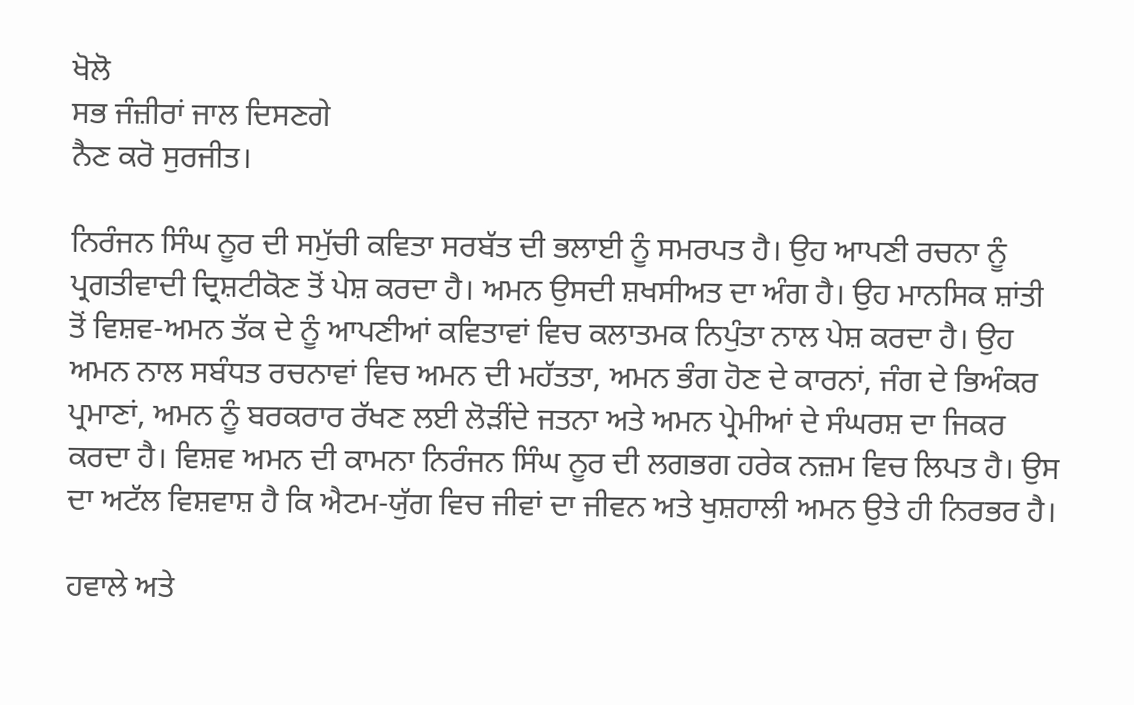ਖੋਲੋ
ਸਭ ਜੰਜ਼ੀਰਾਂ ਜਾਲ ਦਿਸਣਗੇ
ਨੈਣ ਕਰੋ ਸੁਰਜੀਤ।

ਨਿਰੰਜਨ ਸਿੰਘ ਨੂਰ ਦੀ ਸਮੁੱਚੀ ਕਵਿਤਾ ਸਰਬੱਤ ਦੀ ਭਲਾਈ ਨੂੰ ਸਮਰਪਤ ਹੈ। ਉਹ ਆਪਣੀ ਰਚਨਾ ਨੂੰ ਪ੍ਰਗਤੀਵਾਦੀ ਦ੍ਰਿਸ਼ਟੀਕੋਣ ਤੋਂ ਪੇਸ਼ ਕਰਦਾ ਹੈ। ਅਮਨ ਉਸਦੀ ਸ਼ਖਸੀਅਤ ਦਾ ਅੰਗ ਹੈ। ਉਹ ਮਾਨਸਿਕ ਸ਼ਾਂਤੀ ਤੋਂ ਵਿਸ਼ਵ-ਅਮਨ ਤੱਕ ਦੇ ਨੂੰ ਆਪਣੀਆਂ ਕਵਿਤਾਵਾਂ ਵਿਚ ਕਲਾਤਮਕ ਨਿਪੁੰਤਾ ਨਾਲ ਪੇਸ਼ ਕਰਦਾ ਹੈ। ਉਹ ਅਮਨ ਨਾਲ ਸਬੰਧਤ ਰਚਨਾਵਾਂ ਵਿਚ ਅਮਨ ਦੀ ਮਹੱਤਤਾ, ਅਮਨ ਭੰਗ ਹੋਣ ਦੇ ਕਾਰਨਾਂ, ਜੰਗ ਦੇ ਭਿਅੰਕਰ ਪ੍ਰਮਾਣਾਂ, ਅਮਨ ਨੂੰ ਬਰਕਰਾਰ ਰੱਖਣ ਲਈ ਲੋੜੀਂਦੇ ਜਤਨਾ ਅਤੇ ਅਮਨ ਪ੍ਰੇਮੀਆਂ ਦੇ ਸੰਘਰਸ਼ ਦਾ ਜਿਕਰ ਕਰਦਾ ਹੈ। ਵਿਸ਼ਵ ਅਮਨ ਦੀ ਕਾਮਨਾ ਨਿਰੰਜਨ ਸਿੰਘ ਨੂਰ ਦੀ ਲਗਭਗ ਹਰੇਕ ਨਜ਼ਮ ਵਿਚ ਲਿਪਤ ਹੈ। ਉਸ ਦਾ ਅਟੱਲ ਵਿਸ਼ਵਾਸ਼ ਹੈ ਕਿ ਐਟਮ-ਯੁੱਗ ਵਿਚ ਜੀਵਾਂ ਦਾ ਜੀਵਨ ਅਤੇ ਖੁਸ਼ਹਾਲੀ ਅਮਨ ਉਤੇ ਹੀ ਨਿਰਭਰ ਹੈ।

ਹਵਾਲੇ ਅਤੇ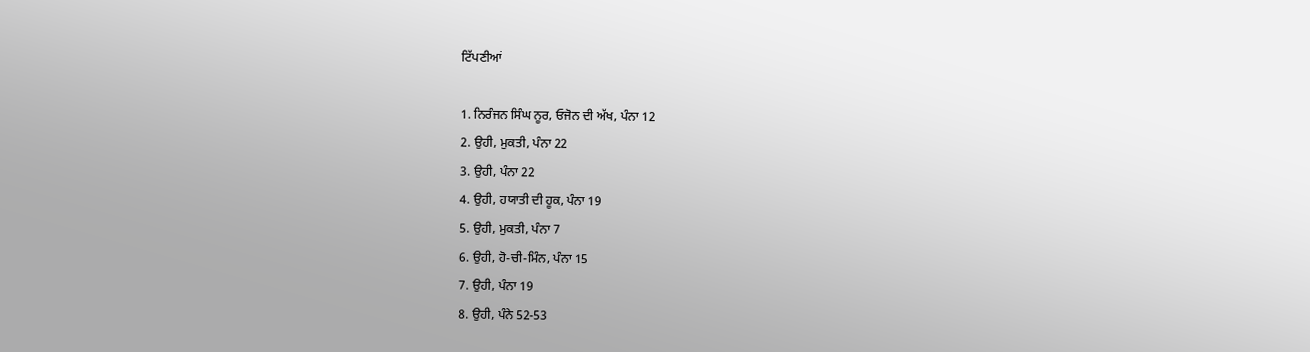ਟਿੱਪਣੀਆਂ

1. ਨਿਰੰਜਨ ਸਿੰਘ ਨੂਰ, ਓਜੋਨ ਦੀ ਅੱਖ, ਪੰਨਾ 12
2. ਉਹੀ, ਮੁਕਤੀ, ਪੰਨਾ 22
3. ਉਹੀ, ਪੰਨਾ 22
4. ਉਹੀ, ਹਯਾਤੀ ਦੀ ਹੂਕ, ਪੰਨਾ 19
5. ਉਹੀ, ਮੁਕਤੀ, ਪੰਨਾ 7
6. ਉਹੀ, ਹੋ-ਚੀ-ਮਿੰਨ, ਪੰਨਾ 15
7. ਉਹੀ, ਪੰਨਾ 19
8. ਉਹੀ, ਪੰਨੇ 52-53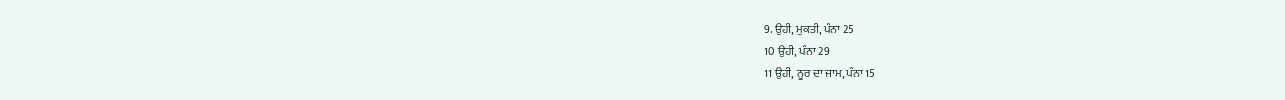9. ਉਹੀ, ਮੁਕਤੀ, ਪੰਨਾ 25
10 ਉਹੀ, ਪੰਨਾ 29
11 ਉਹੀ, ਨੂਰ ਦਾ ਜਾਮ, ਪੰਨਾ 15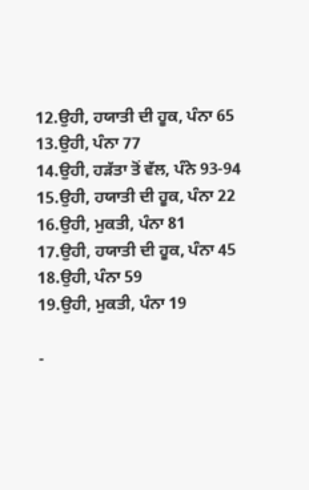12.ਉਹੀ, ਹਯਾਤੀ ਦੀ ਹੂਕ, ਪੰਨਾ 65
13.ਉਹੀ, ਪੰਨਾ 77
14.ਉਹੀ, ਹੜੱਤਾ ਤੋਂ ਵੱਲ, ਪੰਨੇ 93-94
15.ਉਹੀ, ਹਯਾਤੀ ਦੀ ਹੂਕ, ਪੰਨਾ 22
16.ਉਹੀ, ਮੁਕਤੀ, ਪੰਨਾ 81
17.ਉਹੀ, ਹਯਾਤੀ ਦੀ ਹੂਕ, ਪੰਨਾ 45
18.ਉਹੀ, ਪੰਨਾ 59
19.ਉਹੀ, ਮੁਕਤੀ, ਪੰਨਾ 19

-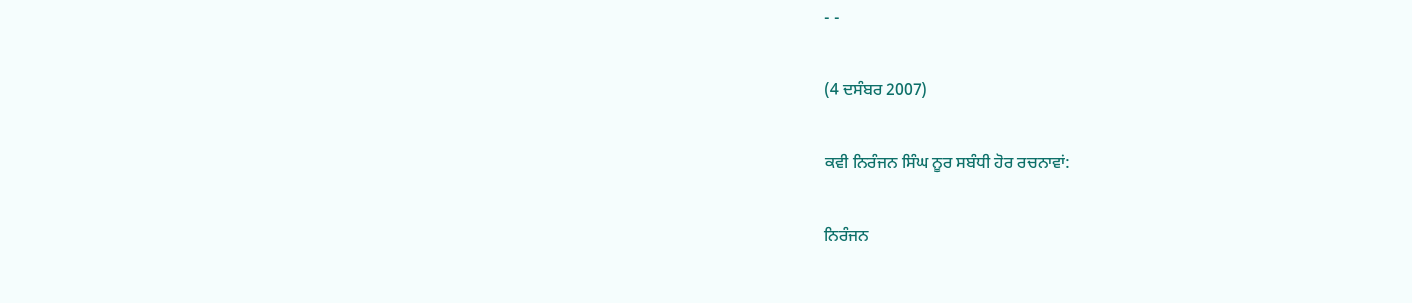- -

(4 ਦਸੰਬਰ 2007)

ਕਵੀ ਨਿਰੰਜਨ ਸਿੰਘ ਨੂਰ ਸਬੰਧੀ ਹੋਰ ਰਚਨਾਵਾਂ:

ਨਿਰੰਜਨ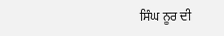ਸਿੰਘ ਨੂਰ ਦੀ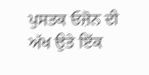ਪੁਸਤਕ ਓਜ਼ੋਨ ਦੀ ਅੱਖ ਉਤੇ ਇੱਕ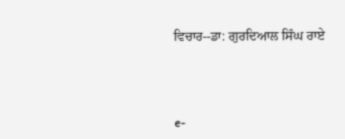ਵਿਚਾਰ--ਡਾ: ਗੁਰਦਿਆਲ ਸਿੰਘ ਰਾਏ




e-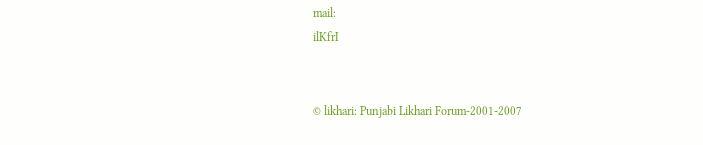mail:
ilKfrI


© likhari: Punjabi Likhari Forum-2001-2007